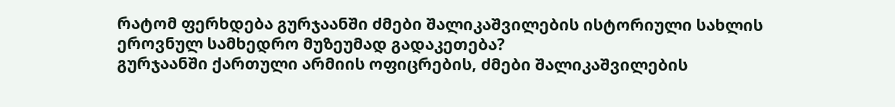რატომ ფერხდება გურჯაანში ძმები შალიკაშვილების ისტორიული სახლის ეროვნულ სამხედრო მუზეუმად გადაკეთება?
გურჯაანში ქართული არმიის ოფიცრების, ძმები შალიკაშვილების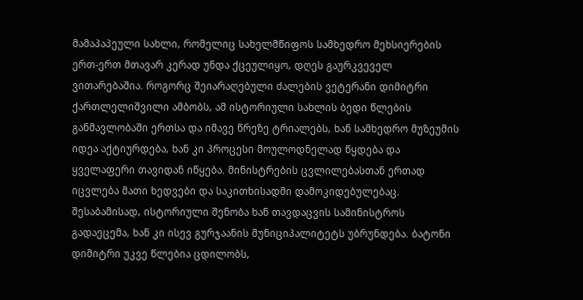მამაპაპეული სახლი, რომელიც სახელმწიფოს სამხედრო მეხსიერების ერთ-ერთ მთავარ კერად უნდა ქცეულიყო, დღეს გაურკვეველ ვითარებაშია. როგორც შეიარაღებული ძალების ვეტერანი დიმიტრი ქართლელიშვილი ამბობს, ამ ისტორიული სახლის ბედი წლების განმავლობაში ერთსა და იმავე წრეზე ტრიალებს, ხან სამხედრო მუზეუმის იდეა აქტიურდება, ხან კი პროცესი მოულოდნელად წყდება და ყველაფერი თავიდან იწყება. მინისტრების ცვლილებასთან ერთად იცვლება მათი ხედვები და საკითხისადმი დამოკიდებულებაც. შესაბამისად, ისტორიული შენობა ხან თავდაცვის სამინისტროს გადაეცემა, ხან კი ისევ გურჯაანის მუნიციპალიტეტს უბრუნდება. ბატონი დიმიტრი უკვე წლებია ცდილობს,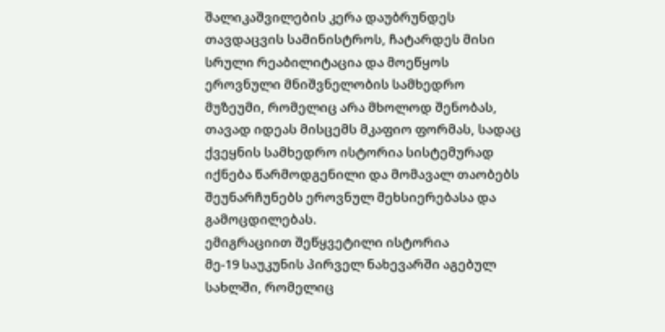შალიკაშვილების კერა დაუბრუნდეს თავდაცვის სამინისტროს, ჩატარდეს მისი სრული რეაბილიტაცია და მოეწყოს ეროვნული მნიშვნელობის სამხედრო მუზეუმი, რომელიც არა მხოლოდ შენობას, თავად იდეას მისცემს მკაფიო ფორმას, სადაც ქვეყნის სამხედრო ისტორია სისტემურად იქნება წარმოდგენილი და მომავალ თაობებს შეუნარჩუნებს ეროვნულ მეხსიერებასა და გამოცდილებას.
ემიგრაციით შეწყვეტილი ისტორია
მე-19 საუკუნის პირველ ნახევარში აგებულ სახლში, რომელიც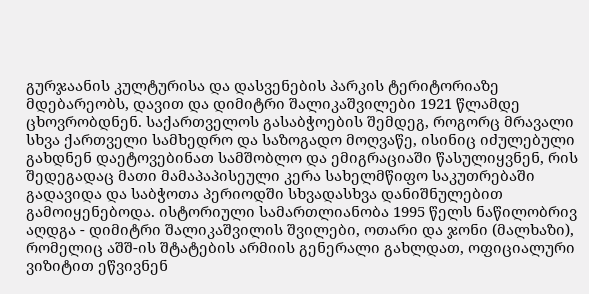გურჯაანის კულტურისა და დასვენების პარკის ტერიტორიაზე მდებარეობს, დავით და დიმიტრი შალიკაშვილები 1921 წლამდე ცხოვრობდნენ. საქართველოს გასაბჭოების შემდეგ, როგორც მრავალი სხვა ქართველი სამხედრო და საზოგადო მოღვაწე, ისინიც იძულებული გახდნენ დაეტოვებინათ სამშობლო და ემიგრაციაში წასულიყვნენ, რის შედეგადაც მათი მამაპაპისეული კერა სახელმწიფო საკუთრებაში გადავიდა და საბჭოთა პერიოდში სხვადასხვა დანიშნულებით გამოიყენებოდა. ისტორიული სამართლიანობა 1995 წელს ნაწილობრივ აღდგა - დიმიტრი შალიკაშვილის შვილები, ოთარი და ჯონი (მალხაზი), რომელიც აშშ-ის შტატების არმიის გენერალი გახლდათ, ოფიციალური ვიზიტით ეწვივნენ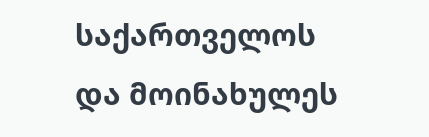საქართველოს და მოინახულეს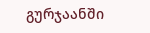გურჯაანში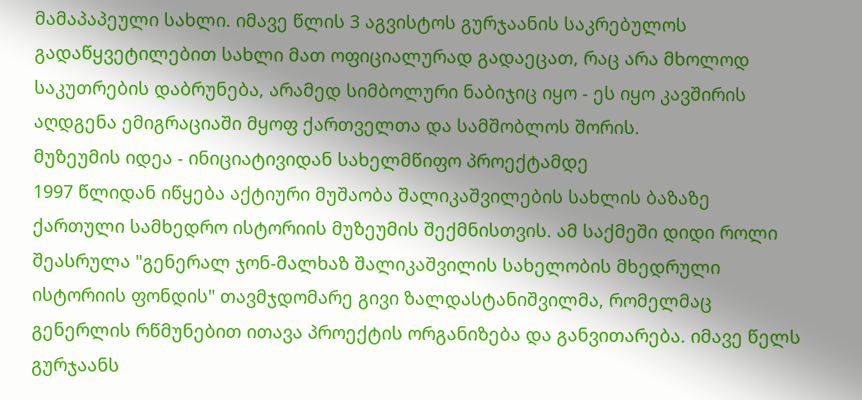მამაპაპეული სახლი. იმავე წლის 3 აგვისტოს გურჯაანის საკრებულოს გადაწყვეტილებით სახლი მათ ოფიციალურად გადაეცათ, რაც არა მხოლოდ საკუთრების დაბრუნება, არამედ სიმბოლური ნაბიჯიც იყო - ეს იყო კავშირის აღდგენა ემიგრაციაში მყოფ ქართველთა და სამშობლოს შორის.
მუზეუმის იდეა - ინიციატივიდან სახელმწიფო პროექტამდე
1997 წლიდან იწყება აქტიური მუშაობა შალიკაშვილების სახლის ბაზაზე ქართული სამხედრო ისტორიის მუზეუმის შექმნისთვის. ამ საქმეში დიდი როლი შეასრულა "გენერალ ჯონ-მალხაზ შალიკაშვილის სახელობის მხედრული ისტორიის ფონდის" თავმჯდომარე გივი ზალდასტანიშვილმა, რომელმაც გენერლის რწმუნებით ითავა პროექტის ორგანიზება და განვითარება. იმავე წელს გურჯაანს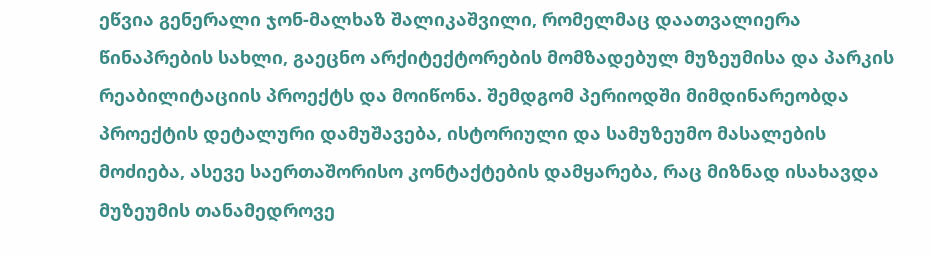ეწვია გენერალი ჯონ-მალხაზ შალიკაშვილი, რომელმაც დაათვალიერა წინაპრების სახლი, გაეცნო არქიტექტორების მომზადებულ მუზეუმისა და პარკის რეაბილიტაციის პროექტს და მოიწონა. შემდგომ პერიოდში მიმდინარეობდა პროექტის დეტალური დამუშავება, ისტორიული და სამუზეუმო მასალების მოძიება, ასევე საერთაშორისო კონტაქტების დამყარება, რაც მიზნად ისახავდა მუზეუმის თანამედროვე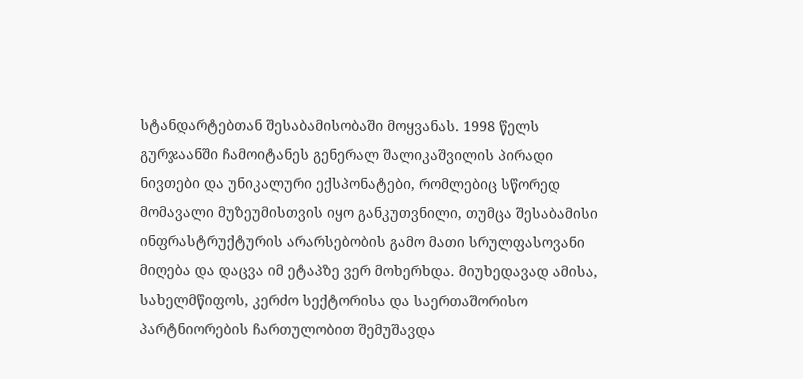სტანდარტებთან შესაბამისობაში მოყვანას. 1998 წელს გურჯაანში ჩამოიტანეს გენერალ შალიკაშვილის პირადი ნივთები და უნიკალური ექსპონატები, რომლებიც სწორედ მომავალი მუზეუმისთვის იყო განკუთვნილი, თუმცა შესაბამისი ინფრასტრუქტურის არარსებობის გამო მათი სრულფასოვანი მიღება და დაცვა იმ ეტაპზე ვერ მოხერხდა. მიუხედავად ამისა, სახელმწიფოს, კერძო სექტორისა და საერთაშორისო პარტნიორების ჩართულობით შემუშავდა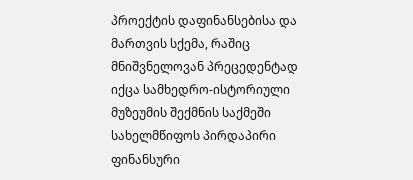პროექტის დაფინანსებისა და მართვის სქემა, რაშიც მნიშვნელოვან პრეცედენტად იქცა სამხედრო-ისტორიული მუზეუმის შექმნის საქმეში სახელმწიფოს პირდაპირი ფინანსური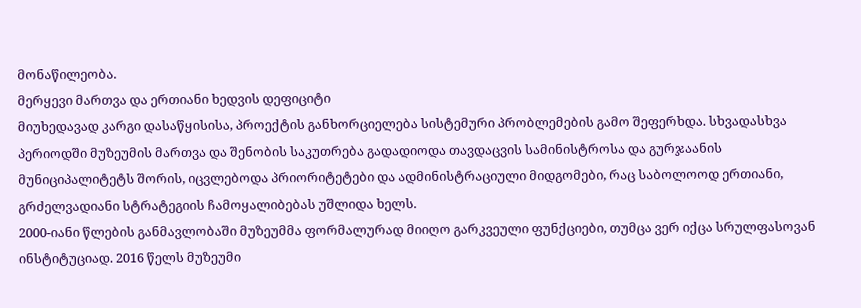მონაწილეობა.
მერყევი მართვა და ერთიანი ხედვის დეფიციტი
მიუხედავად კარგი დასაწყისისა, პროექტის განხორციელება სისტემური პრობლემების გამო შეფერხდა. სხვადასხვა პერიოდში მუზეუმის მართვა და შენობის საკუთრება გადადიოდა თავდაცვის სამინისტროსა და გურჯაანის მუნიციპალიტეტს შორის, იცვლებოდა პრიორიტეტები და ადმინისტრაციული მიდგომები, რაც საბოლოოდ ერთიანი, გრძელვადიანი სტრატეგიის ჩამოყალიბებას უშლიდა ხელს.
2000-იანი წლების განმავლობაში მუზეუმმა ფორმალურად მიიღო გარკვეული ფუნქციები, თუმცა ვერ იქცა სრულფასოვან ინსტიტუციად. 2016 წელს მუზეუმი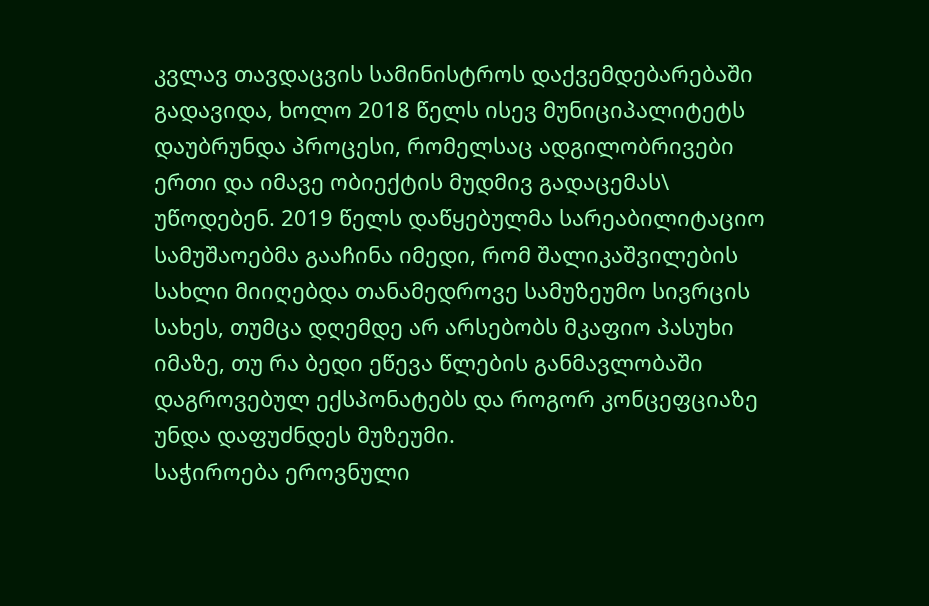კვლავ თავდაცვის სამინისტროს დაქვემდებარებაში გადავიდა, ხოლო 2018 წელს ისევ მუნიციპალიტეტს დაუბრუნდა პროცესი, რომელსაც ადგილობრივები ერთი და იმავე ობიექტის მუდმივ გადაცემას\ უწოდებენ. 2019 წელს დაწყებულმა სარეაბილიტაციო სამუშაოებმა გააჩინა იმედი, რომ შალიკაშვილების სახლი მიიღებდა თანამედროვე სამუზეუმო სივრცის სახეს, თუმცა დღემდე არ არსებობს მკაფიო პასუხი იმაზე, თუ რა ბედი ეწევა წლების განმავლობაში დაგროვებულ ექსპონატებს და როგორ კონცეფციაზე უნდა დაფუძნდეს მუზეუმი.
საჭიროება ეროვნული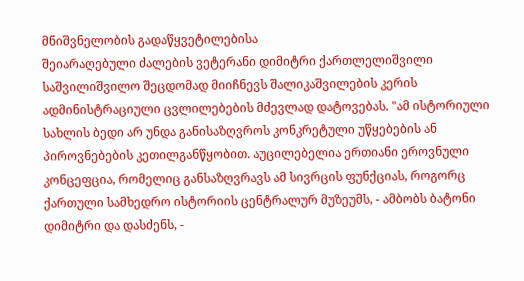მნიშვნელობის გადაწყვეტილებისა
შეიარაღებული ძალების ვეტერანი დიმიტრი ქართლელიშვილი საშვილიშვილო შეცდომად მიიჩნევს შალიკაშვილების კერის ადმინისტრაციული ცვლილებების მძევლად დატოვებას. "ამ ისტორიული სახლის ბედი არ უნდა განისაზღვროს კონკრეტული უწყებების ან პიროვნებების კეთილგანწყობით. აუცილებელია ერთიანი ეროვნული კონცეფცია, რომელიც განსაზღვრავს ამ სივრცის ფუნქციას, როგორც ქართული სამხედრო ისტორიის ცენტრალურ მუზეუმს, - ამბობს ბატონი დიმიტრი და დასძენს, -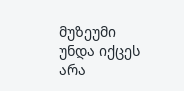მუზეუმი უნდა იქცეს არა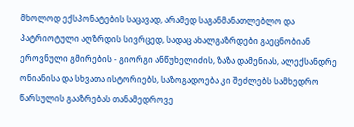მხოლოდ ექსპონატების საცავად, არამედ საგანმანათლებლო და პატრიოტული აღზრდის სივრცედ, სადაც ახალგაზრდები გაეცნობიან ეროვნული გმირების - გიორგი ანწუხელიძის, ზაზა დამენიას, ალექსანდრე ონიანისა და სხვათა ისტორიებს, საზოგადოება კი შეძლებს სამხედრო წარსულის გააზრებას თანამედროვე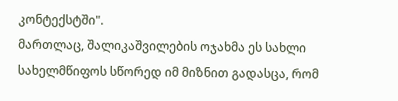კონტექსტში".
მართლაც, შალიკაშვილების ოჯახმა ეს სახლი სახელმწიფოს სწორედ იმ მიზნით გადასცა, რომ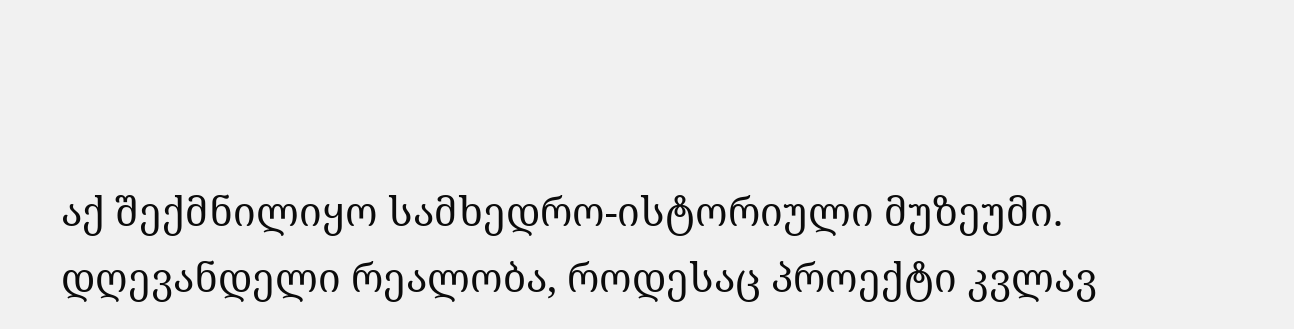აქ შექმნილიყო სამხედრო-ისტორიული მუზეუმი. დღევანდელი რეალობა, როდესაც პროექტი კვლავ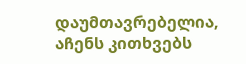დაუმთავრებელია, აჩენს კითხვებს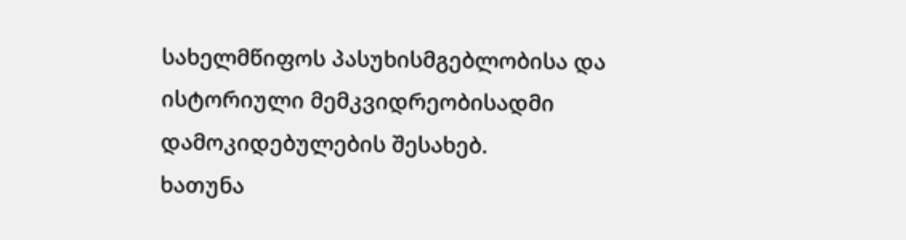სახელმწიფოს პასუხისმგებლობისა და ისტორიული მემკვიდრეობისადმი დამოკიდებულების შესახებ.
ხათუნა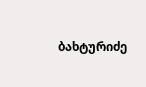ბახტურიძე